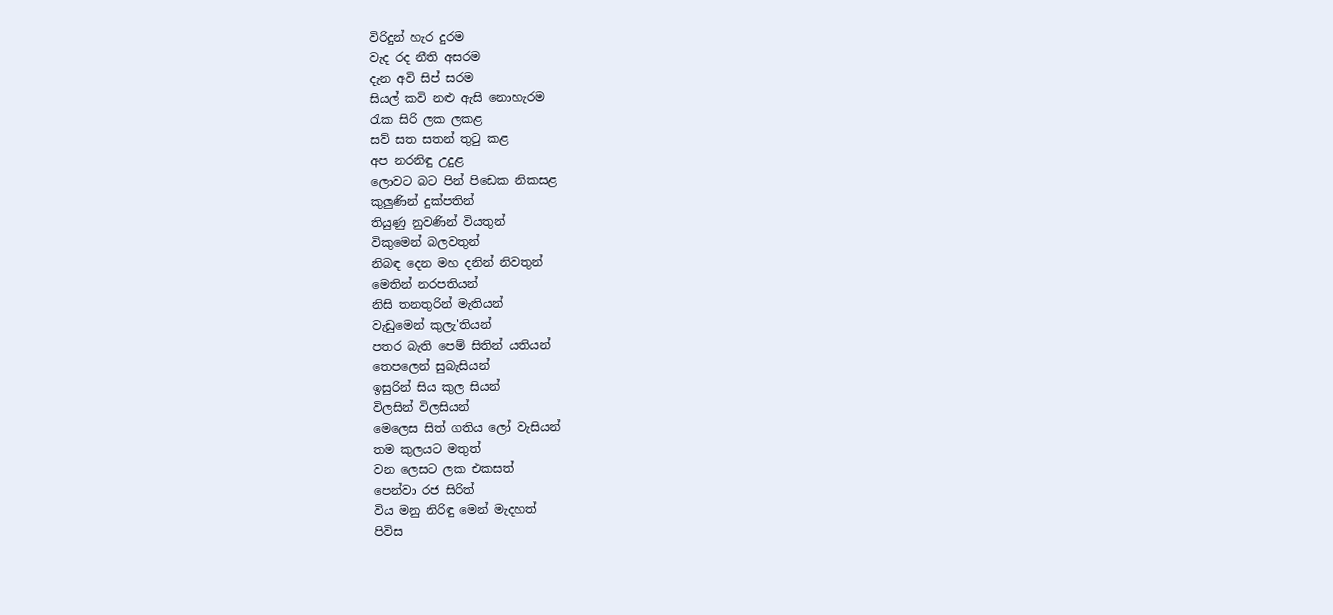විරිදුන් හැර දුරම
වැද රද නීති අසරම
දැන අවි සිප් සරම
සියල් කවි නළු ඇසි නොහැරම
රැක සිරි ලක ලකළ
සව් සත සතන් තුටු කළ
අප නරනිඳු උදුළ
ලොවට බට පින් පිඩෙක නිකසළ
කුලුණින් දුක්පතින්
තියුණු නුවණින් වියතුන්
විකුමෙන් බලවතුන්
නිබඳ දෙන මහ දනින් නිවතුන්
මෙතින් නරපතියන්
නිසි තනතුරින් මැතියන්
වැඩුමෙන් කුලැ'තියන්
පතර බැති පෙම් සිතින් යතියන්
තෙපලෙන් සුබැසියන්
ඉසුරින් සිය කුල සියන්
විලසින් විලසියන්
මෙලෙස සිත් ගතිය ලෝ වැසියන්
තම කුලයට මතුත්
වන ලෙසට ලක එකසත්
පෙන්වා රජ සිරිත්
විය මනු නිරිඳු මෙන් මැදහත්
පිවිස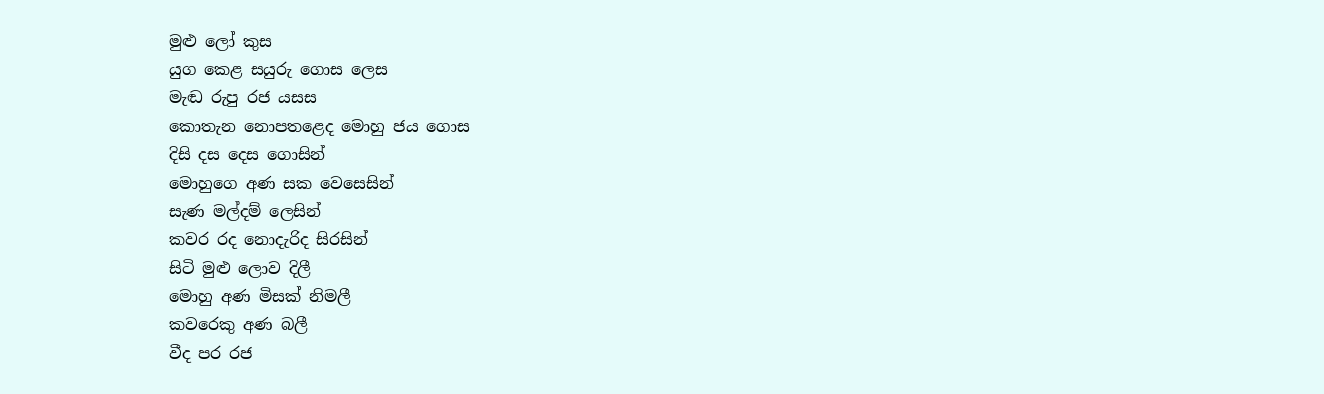මුළු ලෝ කුස
යුග කෙළ සයුරු ගොස ලෙස
මැඬ රුපු රජ යසස
කොතැන නොපතළෙද මොහු ජය ගොස
දිසි දස දෙස ගොසින්
මොහුගෙ අණ සක වෙසෙසින්
සැණ මල්දම් ලෙසින්
කවර රද නොදැරිද සිරසින්
සිටි මුළු ලොව දිලී
මොහු අණ මිසක් නිමලී
කවරෙකු අණ බලී
වීද පර රජ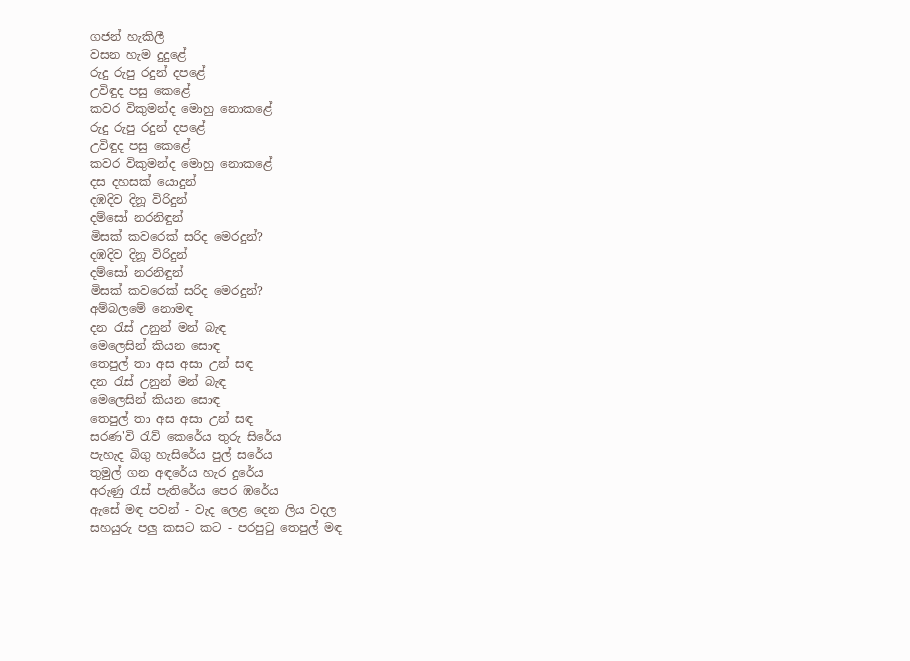ගජන් හැකිලී
වසන හැම දුදුළේ
රුදු රුපු රදුන් දපළේ
උවිඳුද පසු කෙළේ
කවර විකුමන්ද මොහු නොකළේ
රුදු රුපු රදුන් දපළේ
උවිඳුද පසු කෙළේ
කවර විකුමන්ද මොහු නොකළේ
දස දහසක් යොදුන්
දඹදිව දිනූ විරිදුන්
දම්සෝ නරනිඳුන්
මිසක් කවරෙක් සරිද මෙරදුන්?
දඹදිව දිනූ විරිදුන්
දම්සෝ නරනිඳුන්
මිසක් කවරෙක් සරිද මෙරදුන්?
අම්බලමේ නොමඳ
දන රැස් උනුන් මන් බැඳ
මෙලෙසින් කියන සොඳ
තෙපුල් තා අස අසා උන් සඳ
දන රැස් උනුන් මන් බැඳ
මෙලෙසින් කියන සොඳ
තෙපුල් තා අස අසා උන් සඳ
සරණ'වි රැව් කෙරේය තුරු සිරේය
පැහැද බිගු හැසිරේය පුල් සරේය
තුමුල් ගන අඳරේය හැර දුරේය
අරුණු රැස් පැතිරේය පෙර ඹරේය
ඇසේ මඳ පවන් - වැද ලෙළ දෙන ලිය වදල
සහයුරු පලු කසට කට - පරපුටු තෙපුල් මඳ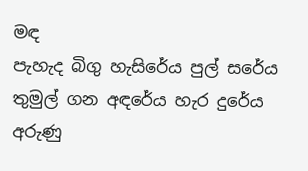මඳ
පැහැද බිගු හැසිරේය පුල් සරේය
තුමුල් ගන අඳරේය හැර දුරේය
අරුණු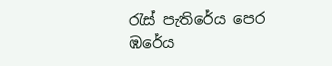රැස් පැතිරේය පෙර ඹරේය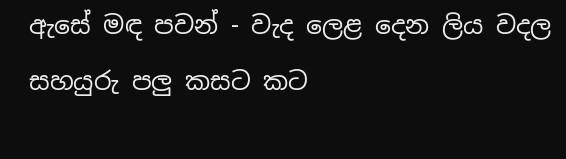ඇසේ මඳ පවන් - වැද ලෙළ දෙන ලිය වදල
සහයුරු පලු කසට කට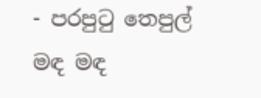- පරපුටු තෙපුල් මඳ මඳ